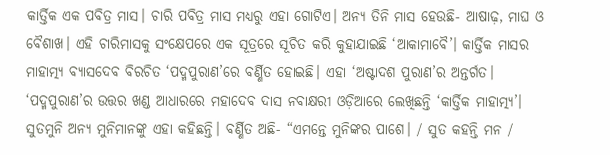କାର୍ତ୍ତିକ ଏକ ପବିତ୍ର ମାସ। ଚାରି ପବିତ୍ର ମାସ ମଧ୍ୟରୁ ଏହା ଗୋଟିଏ। ଅନ୍ୟ ତିନି ମାସ ହେଉଛି- ଆଷାଢ଼, ମାଘ ଓ ବୈଶାଖ। ଏହି ଚାରିମାସକୁ ସଂକ୍ଷେପରେ ଏକ ସୂତ୍ରରେ ସୂଚିତ କରି କୁହାଯାଇଛି ‘ଆକାମାବୈ’। କାର୍ତ୍ତିକ ମାସର ମାହାତ୍ମ୍ୟ ବ୍ୟାସଦେବ ବିରଚିତ ‘ପଦ୍ମପୁରାଣ’ରେ ବର୍ଣ୍ଣିତ ହୋଇଛି। ଏହା ‘ଅଷ୍ଟାଦଶ ପୁରାଣ’ର ଅନ୍ତର୍ଗତ। ‘ପଦ୍ମପୁରାଣ’ର ଉତ୍ତର ଖଣ୍ଡ ଆଧାରରେ ମହାଦେବ ଦାସ ନବାକ୍ଷରୀ ଓଡ଼ିଆରେ ଲେଖିଛନ୍ତି ‘କାର୍ତ୍ତିକ ମାହାତ୍ମ୍ୟ’। ସୁତମୁନି ଅନ୍ୟ ମୁନିମାନଙ୍କୁ ଏହା କହିଛନ୍ତି। ବର୍ଣ୍ଣିତ ଅଛି- “ଏମନ୍ତେ ମୁନିଙ୍କର ପାଶେ। / ସୁତ କହନ୍ତି ମନ /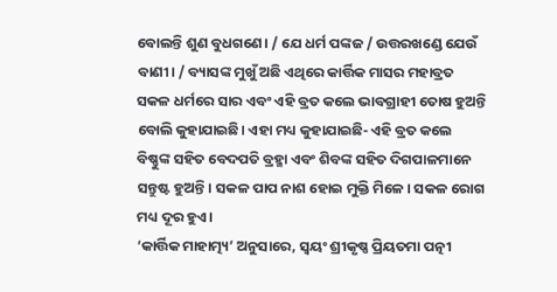ବୋଲନ୍ତି ଶୁଣ ବୁଧଗଣେ। / ଯେ ଧର୍ମ ପଙ୍କଜ / ଉତ୍ତରଖଣ୍ଡେ ଯେଉଁ ବାଣୀ। / ବ୍ୟାସଙ୍କ ମୁଖୁଁ ଅଛି ଏଥିରେ କାର୍ତ୍ତିକ ମାସର ମହାବ୍ରତ ସକଳ ଧର୍ମରେ ସାର ଏବଂ ଏହି ବ୍ରତ କଲେ ଭାବଗ୍ରାହୀ ତୋଷ ହୁଅନ୍ତି ବୋଲି କୁହାଯାଇଛି। ଏହା ମଧ୍ୟ କୁହାଯାଇଛି- ଏହି ବ୍ରତ କଲେ ବିଷ୍ଣୁଙ୍କ ସହିତ ବେଦପତି ବ୍ରହ୍ମା ଏବଂ ଶିବଙ୍କ ସହିତ ଦିଗପାଳମାନେ ସନ୍ତୁଷ୍ଟ ହୁଅନ୍ତି। ସକଳ ପାପ ନାଶ ହୋଇ ମୁକ୍ତି ମିଳେ। ସକଳ ରୋଗ ମଧ୍ୟ ଦୂର ହୁଏ।
‘କାର୍ତ୍ତିକ ମାହାତ୍ମ୍ୟ’ ଅନୁସାରେ, ସ୍ୱୟଂ ଶ୍ରୀକୃଷ୍ଣ ପ୍ରିୟତମା ପତ୍ନୀ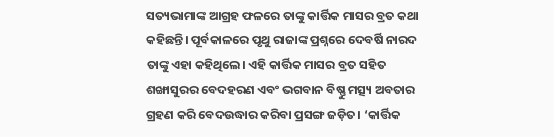ସତ୍ୟଭାମାଙ୍କ ଆଗ୍ରହ ଫଳରେ ତାଙ୍କୁ କାର୍ତ୍ତିକ ମାସର ବ୍ରତ କଥା କହିଛନ୍ତି। ପୂର୍ବକାଳରେ ପୃଥୁ ରାଜାଙ୍କ ପ୍ରଶ୍ନରେ ଦେବର୍ଷି ନାରଦ ତାଙ୍କୁ ଏହା କହିଥିଲେ। ଏହି କାର୍ତ୍ତିକ ମାସର ବ୍ରତ ସହିତ ଶଙ୍ଖାସୁରର ବେଦହରଣ ଏବଂ ଭଗବାନ ବିଷ୍ଣୁ ମତ୍ସ୍ୟ ଅବତାର ଗ୍ରହଣ କରି ବେଦଉଦ୍ଧାର କରିବା ପ୍ରସଙ୍ଗ ଜଡ଼ିତ। ‘କାର୍ତ୍ତିକ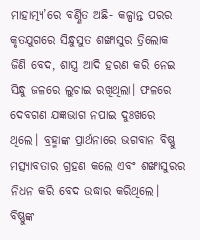ମାହାତ୍ମ୍ୟ’ରେ ବର୍ଣ୍ଣିତ ଅଛି- କଳ୍ପାନ୍ତ ପରର କୃତଯୁଗରେ ସିନ୍ଧୁସୁତ ଶଙ୍ଖାସୁର ତ୍ରିଲୋକ ଜିଣି ବେଦ, ଶାସ୍ତ୍ର ଆଦି ହରଣ କରି ନେଇ ସିନ୍ଧୁ ଜଳରେ ଲୁଚାଇ ରଖିଥିଲା। ଫଳରେ ଦେବଗଣ ଯଜ୍ଞଭାଗ ନପାଇ ଦୁଃଖରେ ଥିଲେ। ବ୍ରହ୍ମାଙ୍କ ପ୍ରାର୍ଥନାରେ ଭଗବାନ ବିଷ୍ଣୁ ମତ୍ସ୍ୟାବତାର ଗ୍ରହଣ କଲେ ଏବଂ ଶଙ୍ଖାସୁରର ନିଧନ କରି ବେଦ ଉଦ୍ଧାର କରିଥିଲେ। ବିଷ୍ଣୁଙ୍କ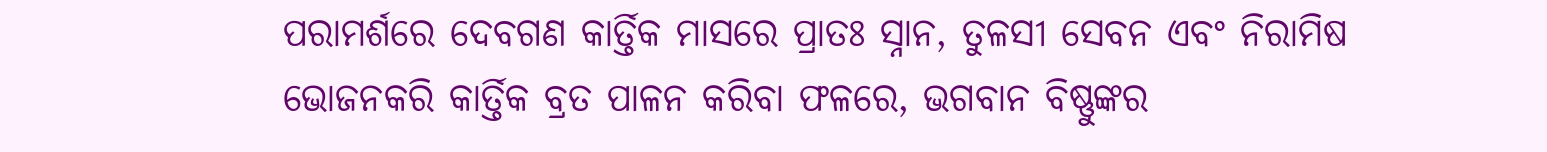ପରାମର୍ଶରେ ଦେବଗଣ କାର୍ତ୍ତିକ ମାସରେ ପ୍ରାତଃ ସ୍ନାନ, ତୁଳସୀ ସେବନ ଏବଂ ନିରାମିଷ ଭୋଜନକରି କାର୍ତ୍ତିକ ବ୍ରତ ପାଳନ କରିବା ଫଳରେ, ଭଗବାନ ବିଷ୍ଣୁଙ୍କର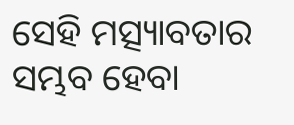ସେହି ମତ୍ସ୍ୟାବତାର ସମ୍ଭବ ହେବା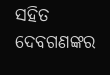ସହିତ ଦେବଗଣଙ୍କର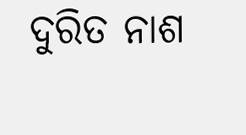ଦୁରିତ ନାଶ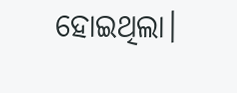ହୋଇଥିଲା।